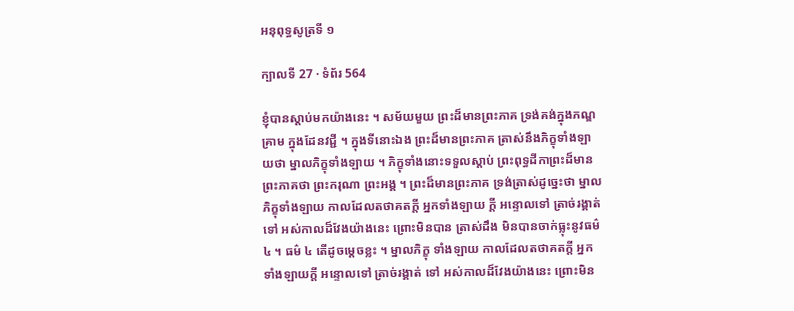អនុពុទ្ធសូត្រទី ១

ក្បាលទី 27 · ទំព័រ 564

ខ្ញុំបានស្តាប់មកយ៉ាងនេះ ។ សម័យមួយ ព្រះដ៏មានព្រះភាគ ទ្រង់គង់ក្នុងភណ្ឌគ្រាម ក្នុងដែនវជ្ជី ។ ក្នុងទីនោះឯង ព្រះដ៏មានព្រះភាគ ត្រាស់នឹងភិក្ខុទាំងឡាយថា ម្នាលភិក្ខុទាំងឡាយ ។ ភិក្ខុទាំងនោះទទួលស្តាប់ ព្រះពុទ្ធដីកាព្រះដ៏មានព្រះភាគថា ព្រះករុណា ព្រះអង្គ ។ ព្រះដ៏មានព្រះភាគ ទ្រង់ត្រាស់ដូច្នេះថា ម្នាលភិក្ខុទាំងឡាយ កាលដែលតថាគតក្តី អ្នកទាំងឡាយ ក្តី អន្ទោលទៅ ត្រាច់រង្គាត់ទៅ អស់កាលដ៏វែងយ៉ាងនេះ ព្រោះមិនបាន ត្រាស់ដឹង មិនបានចាក់ធ្លុះនូវធម៌ ៤ ។ ធម៌ ៤ តើដូចម្តេចខ្លះ ។ ម្នាលភិក្ខុ ទាំងឡាយ កាលដែលតថាគតក្តី អ្នកទាំងឡាយក្តី អន្ទោលទៅ ត្រាច់រង្គាត់ ទៅ អស់កាលដ៏វែងយ៉ាងនេះ ព្រោះមិន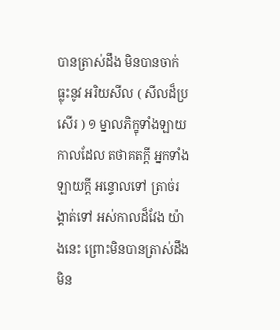បានត្រាស់ដឹង មិនបានចាក់ធ្លុះនូវ អរិយសីល ( សីលដ៏ប្រសើរ ) ១ ម្នាលភិក្ខុទាំងឡាយ កាលដែល តថាគតក្តី អ្នកទាំងឡាយក្តី អន្ទោលទៅ ត្រាច់រង្គាត់ទៅ អស់កាលដ៏វែង យ៉ាងនេះ ព្រោះមិនបានត្រាស់ដឹង មិន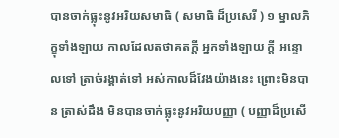បានចាក់ធ្លុះនូវអរិយសមាធិ ( សមាធិ ដ៏ប្រសេរី ) ១ ម្នាលភិក្ខុទាំងឡាយ កាលដែលតថាគតក្តី អ្នកទាំងឡាយ ក្តី អន្ទោលទៅ ត្រាច់រង្គាត់ទៅ អស់កាលដ៏វែងយ៉ាងនេះ ព្រោះមិនបាន ត្រាស់ដឹង មិនបានចាក់ធ្លុះនូវអរិយបញ្ញា ( បញ្ញាដ៏ប្រសើ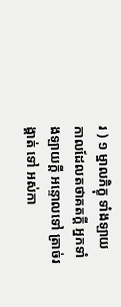រ ) ១ ម្នាលភិក្ខុ ទាំងឡាយ កាលដែលតថាគតក្តី អ្នកទាំងឡាយក្តី អន្ទោលទៅ ត្រាច់រង្គាត់ ទៅ អស់កា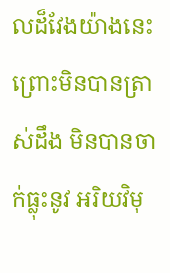លដ៏វែងយ៉ាងនេះ ព្រោះមិនបានត្រាស់ដឹង មិនបានចាក់ធ្លុះនូវ អរិយវិមុ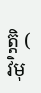ត្តិ ( វិមុ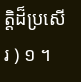ត្តិដ៏ប្រសើរ ) ១ ។